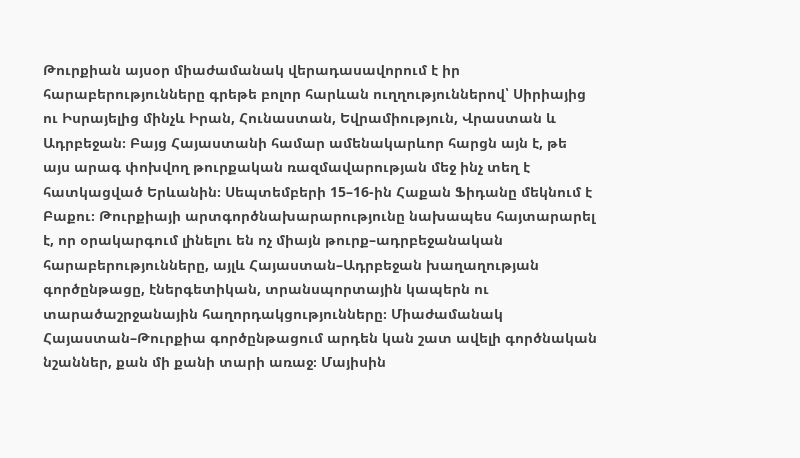Թուրքիան այսօր միաժամանակ վերադասավորում է իր հարաբերությունները գրեթե բոլոր հարևան ուղղություններով՝ Սիրիայից ու Իսրայելից մինչև Իրան, Հունաստան, Եվրամիություն, Վրաստան և Ադրբեջան։ Բայց Հայաստանի համար ամենակարևոր հարցն այն է, թե այս արագ փոխվող թուրքական ռազմավարության մեջ ինչ տեղ է հատկացված Երևանին։ Սեպտեմբերի 15–16-ին Հաքան Ֆիդանը մեկնում է Բաքու։ Թուրքիայի արտգործնախարարությունը նախապես հայտարարել է, որ օրակարգում լինելու են ոչ միայն թուրք–ադրբեջանական հարաբերությունները, այլև Հայաստան–Ադրբեջան խաղաղության գործընթացը, էներգետիկան, տրանսպորտային կապերն ու տարածաշրջանային հաղորդակցությունները։ Միաժամանակ Հայաստան–Թուրքիա գործընթացում արդեն կան շատ ավելի գործնական նշաններ, քան մի քանի տարի առաջ։ Մայիսին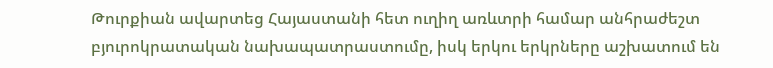Թուրքիան ավարտեց Հայաստանի հետ ուղիղ առևտրի համար անհրաժեշտ բյուրոկրատական նախապատրաստումը, իսկ երկու երկրները աշխատում են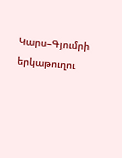Կարս–Գյումրի երկաթուղու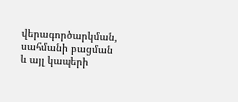վերագործարկման, սահմանի բացման և այլ կապերի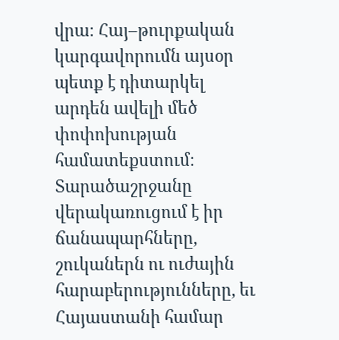վրա։ Հայ–թուրքական կարգավորումն այսօր պետք է դիտարկել արդեն ավելի մեծ փոփոխության համատեքստում։ Տարածաշրջանը վերակառուցում է իր ճանապարհները, շուկաներն ու ուժային հարաբերությունները, եւ Հայաստանի համար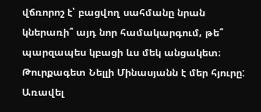վճռորոշ է՝ բացվող սահմանը նրան կներառի՞ այդ նոր համակարգում, թե՞ պարզապես կբացի ևս մեկ անցակետ։ Թուրքագետ Նելլի Մինասյանն է մեր հյուրը: Առավել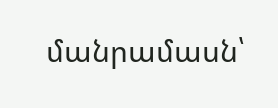մանրամասն՝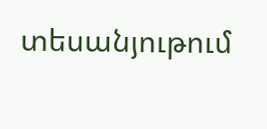տեսանյութում